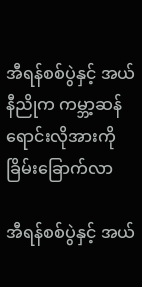အီရန်စစ်ပွဲနှင့် အယ်နီညိုက ကမ္ဘာ့ဆန် ရောင်းလိုအားကို ခြိမ်းခြောက်လာ

အီရန်စစ်ပွဲနှင့် အယ်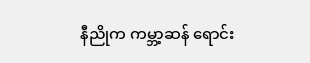နီညိုက ကမ္ဘာ့ဆန် ရောင်း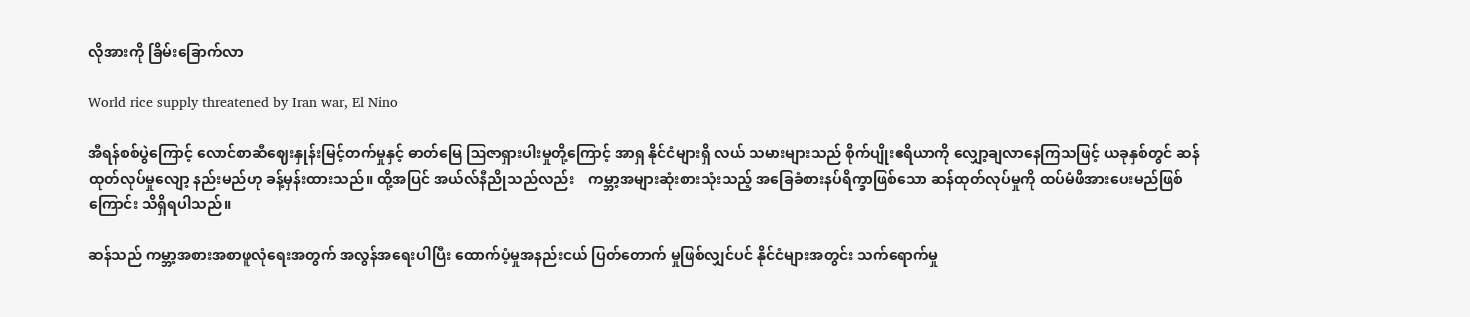လိုအားကို ခြိမ်းခြောက်လာ

World rice supply threatened by Iran war, El Nino

အီရန်စစ်ပွဲကြောင့် လောင်စာဆီဈေးနှုန်းမြင့်တက်မှုနှင့် ဓာတ်မြေ ဩဇာရှားပါးမှုတို့ကြောင့် အာရှ နိုင်ငံများရှိ လယ် သမားများသည် စိုက်ပျိုးဧရိယာကို လျှော့ချလာနေကြသဖြင့် ယခုနှစ်တွင် ဆန်ထုတ်လုပ်မှုလျော့ နည်းမည်ဟု ခန့်မှန်းထားသည်။ ထို့အပြင် အယ်လ်နီညိုသည်လည်း    ကမ္ဘာ့အများဆုံးစားသုံးသည့် အခြေခံစားနပ်ရိက္ခာဖြစ်သော ဆန်ထုတ်လုပ်မှုကို ထပ်မံဖိအားပေးမည်ဖြစ်ကြောင်း သိရှိရပါသည်။

ဆန်သည် ကမ္ဘာ့အစားအစာဖူလုံ‌ရေးအတွက် အလွန်အရေးပါပြီး ထောက်ပံ့မှုအနည်းငယ် ပြတ်တောက် မှုဖြစ်လျှင်ပင် နိုင်ငံများအတွင်း သက်ရောက်မှု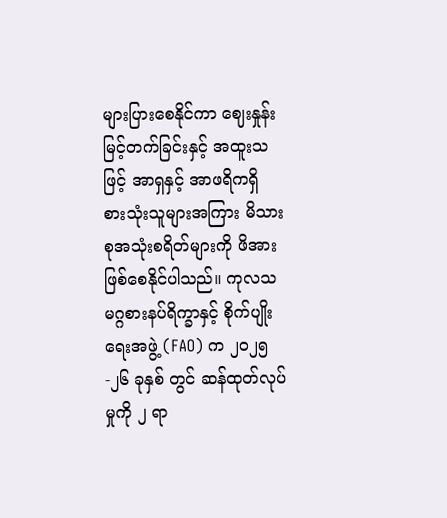များပြားစေနိုင်ကာ ဈေးနှုန်းမြင့်တက်ခြင်းနှင့် အထူးသဖြင့် အာရှနှင့် အာဖရိကရှိ စားသုံးသူများအကြား မိသားစုအသုံးစရိတ်များကို ဖိအားဖြစ်စေနိုင်ပါသည်။ ကုလသမဂ္ဂစားနပ်ရိက္ခာနှင့် စိုက်ပျိုး ရေးအဖွဲ့ (FAO) က ၂၀၂၅-၂၆ ခုနှစ် တွင် ဆန်ထုတ်လုပ်မှုကို ၂ ရာ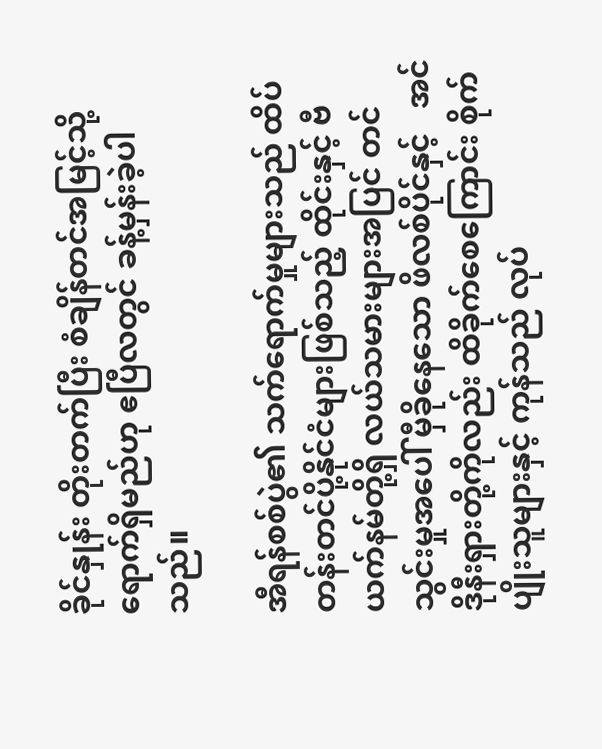ခိုင်နှုန်း တိုးတက်ပြီး စံချိန်တင်အမြင့်သို့ ရောက်ရှိမည်ဟု ဧပြီလတွင် ခန့်မှန်းခဲ့ပါသည်။

အီရန်စစ်ပွဲ၏ သက်ရောက်မှုများသည် ထိပ်တန်းတင်ပို့နိုင်ငံများဖြစ်သည့် ထိုင်းနှင့် ဗီယက်နမ်တို့ရှိ လယ်သမားများအပြင် တင်သွင်းမှုအပေါ် မှီခိုနေသော ဖိလစ်ပိုင်နှင့်   အင်ဒိုနီးရှားတို့ကိုလည်း ထိခိုက်စေကြောင်း စိုက်ပျိုးသူများနှင့် ကုန်သည် လုပ်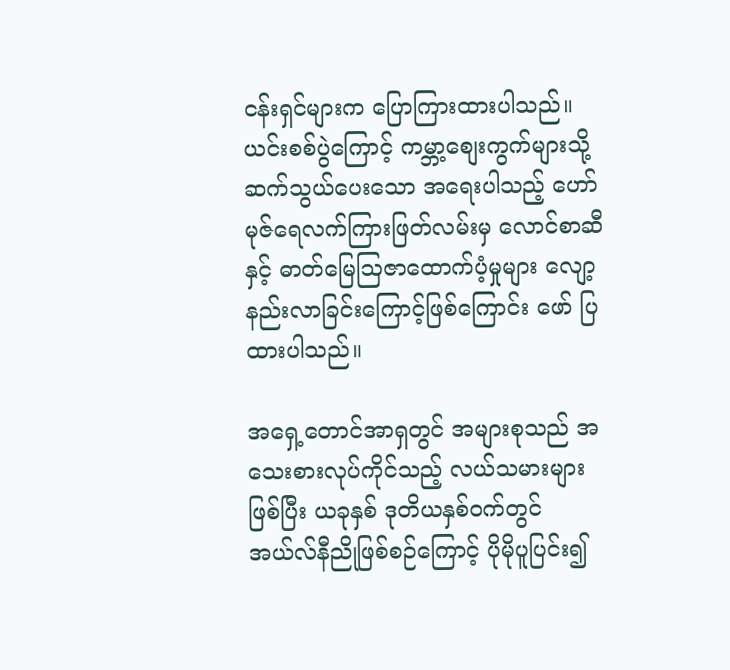ငန်းရှင်များက ပြောကြားထားပါသည်။ ယင်းစစ်ပွဲကြောင့် ကမ္ဘာ့စျေးကွက်များသို့ ဆက်သွယ်ပေးသော အရေးပါသည့် ဟော်မုဇ်ရေလက်ကြားဖြတ်လမ်းမှ လောင်စာဆီနှင့် ဓာတ်မြေဩဇာထောက်ပံ့မှုများ လျော့နည်းလာခြင်းကြောင့်ဖြစ်ကြောင်း ဖော် ပြထားပါသည်။

အရှေ့တောင်အာရှတွင် အများစုသည် အသေးစားလုပ်ကိုင်သည့် လယ်သမားများဖြစ်ပြီး ယခုနှစ် ဒုတိယနှစ်ဝက်တွင် အယ်လ်နီညိုဖြစ်စဉ်ကြောင့် ပိုမိုပူပြင်း၍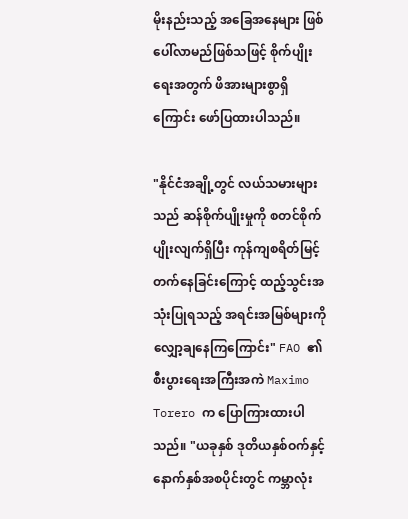မိုးနည်းသည့် အခြေအနေများ ဖြစ်ပေါ်လာမည်ဖြစ်သဖြင့် စိုက်ပျိုးရေးအတွက် ဖိအားများစွာရှိကြောင်း ဖော်ပြထားပါသည်။

"နိုင်ငံအချို့တွင် လယ်သမားများသည် ဆန်စိုက်ပျိုးမှုကို စတင်စိုက်ပျိုးလျက်ရှိပြီး ကုန်ကျစရိတ်မြင့်တက်နေခြင်းကြောင့် ထည့်သွင်းအသုံးပြုရသည့် အရင်းအမြစ်များကို လျှော့ချနေကြကြောင်း" FAO ၏ စီးပွားရေးအကြီးအကဲ Maximo Torero က ပြောကြားထားပါသည်။ "ယခုနှစ် ဒုတိယနှစ်ဝက်နှင့် နောက်နှစ်အစပိုင်းတွင် ကမ္ဘာလုံး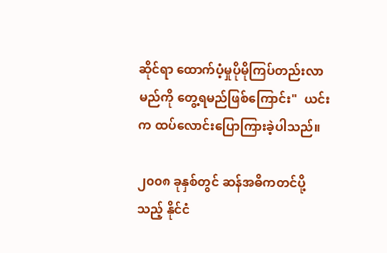ဆိုင်ရာ ထောက်ပံ့မှုပိုမိုကြပ်တည်းလာမည်ကို တွေ့ရမည်ဖြစ်ကြောင်း"  ယင်းက ထပ်လောင်းပြောကြားခဲ့ပါသည်။

၂၀၀၈ ခုနှစ်တွင် ဆန်အဓိကတင်ပို့သည့် နိုင်ငံ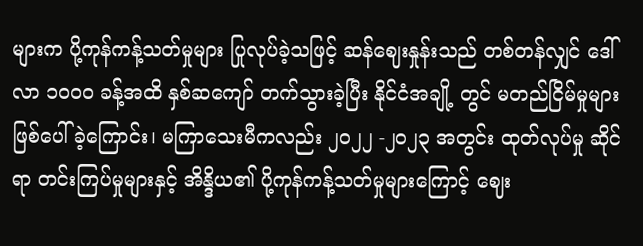များက ပို့ကုန်ကန့်သတ်မှုများ ပြုလုပ်ခဲ့သဖြင့် ဆန်ဈေးနှုန်းသည် တစ်တန်လျှင် ဒေါ်လာ ၁၀၀၀ ခန့်အထိ နှစ်ဆကျော် တက်သွားခဲ့ပြီး နိုင်ငံအချို့ တွင် မတည်ငြိမ်မှုများ ဖြစ်ပေါ်ခဲ့ကြောင်း၊ မကြာသေးမီကလည်း ၂၀၂၂ -၂၀၂၃ အတွင်း ထုတ်လုပ်မှု ဆိုင်ရာ တင်းကြပ်မှုများနှင့် အိန္ဒိယ၏ ပို့ကုန်ကန့်သတ်မှုများကြောင့် ဈေး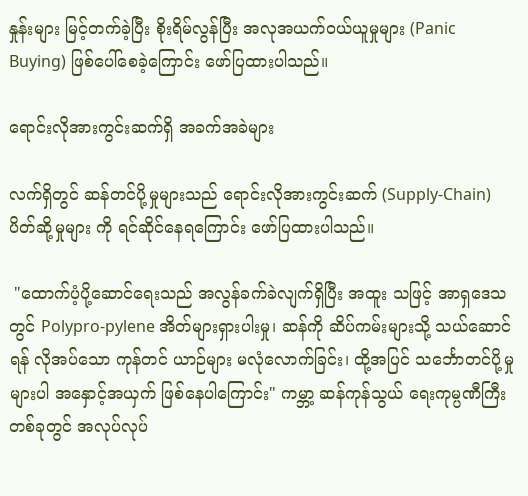နှုန်းများ မြင့်တက်ခဲ့ပြီး စိုးရိမ်လွန်ပြီး အလုအယက်ဝယ်ယူမှုများ (Panic Buying) ဖြစ်ပေါ်စေခဲ့ကြောင်း ဖော်ပြထားပါသည်။

ရောင်းလိုအားကွင်းဆက်ရှိ အခက်အခဲများ

လက်ရှိတွင် ဆန်တင်ပို့မှုများသည် ရောင်းလိုအားကွင်းဆက် (Supply-Chain) ပိတ်ဆို့မှုများ ကို ရင်ဆိုင်နေရကြောင်း ဖော်ပြထားပါသည်။

 "ထောက်ပံ့ပို့ဆောင်ရေးသည် အလွန်ခက်ခဲလျက်ရှိပြီး အထူး သဖြင့် အာရှဒေသတွင် Polypro-pylene အိတ်များရှားပါးမှု၊ ဆန်ကို ဆိပ်ကမ်းများသို့ သယ်ဆောင်ရန် လိုအပ်သော ကုန်တင် ယာဉ်များ မလုံလောက်ခြင်း၊ ထို့အပြင် သင်္ဘောတင်ပို့မှုများပါ အနှောင့်အယှက် ဖြစ်နေပါကြောင်း" ကမ္ဘာ့ ဆန်ကုန်သွယ် ရေးကုမ္ပဏီကြီးတစ်ခုတွင် အလုပ်လုပ်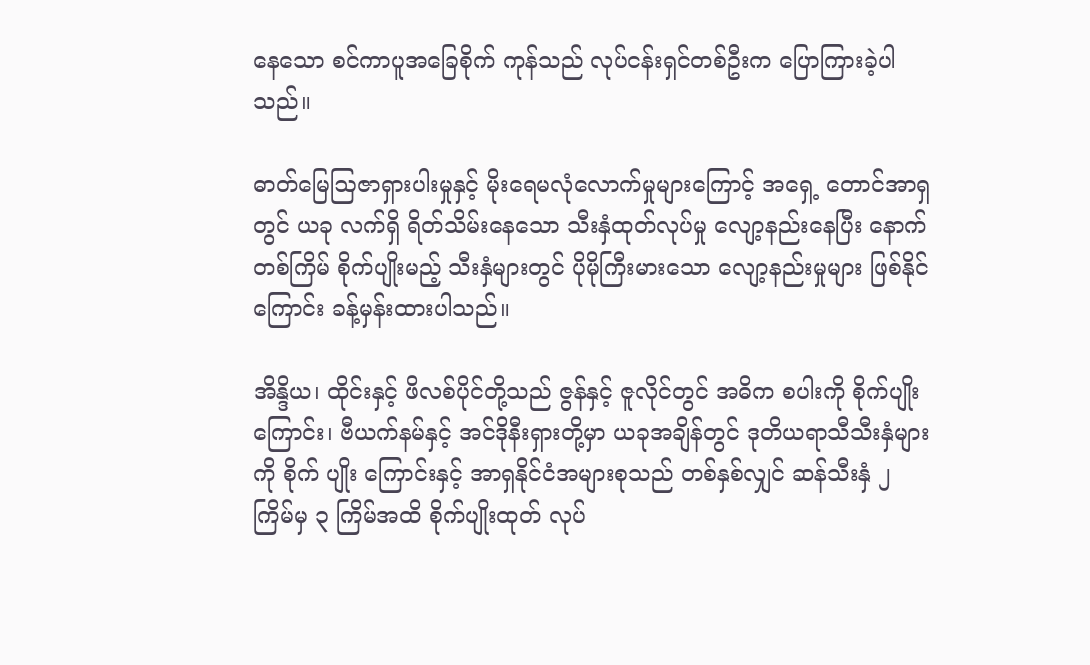နေသော စင်ကာပူအခြေစိုက် ကုန်သည် လုပ်ငန်းရှင်တစ်ဦးက ပြောကြားခဲ့ပါသည်။

ဓာတ်မြေဩဇာရှားပါးမှုနှင့် မိုးရေမလုံလောက်မှုများကြောင့် အရှေ့ တောင်အာရှတွင် ယခု လက်ရှိ ရိတ်သိမ်းနေသော သီးနှံထုတ်လုပ်မှု လျော့နည်းနေပြီး နောက်တစ်ကြိမ် စိုက်ပျိုးမည့် သီးနှံများတွင် ပိုမိုကြီးမားသော လျော့နည်းမှုများ ဖြစ်နိုင်ကြောင်း ခန့်မှန်းထားပါသည်။

အိန္ဒိယ၊ ထိုင်းနှင့် ဖိလစ်ပိုင်တို့သည် ဇွန်နှင့် ဇူလိုင်တွင် အဓိက စပါးကို စိုက်ပျိုး ကြောင်း၊ ဗီယက်နမ်နှင့် အင်ဒိုနီးရှားတို့မှာ ယခုအချိန်တွင် ဒုတိယရာသီသီးနှံများကို စိုက် ပျိုး ကြောင်းနှင့် အာရှနိုင်ငံအများစုသည် တစ်နှစ်လျှင် ဆန်သီးနှံ ၂ ကြိမ်မှ ၃ ကြိမ်အထိ စိုက်ပျိုးထုတ် လုပ်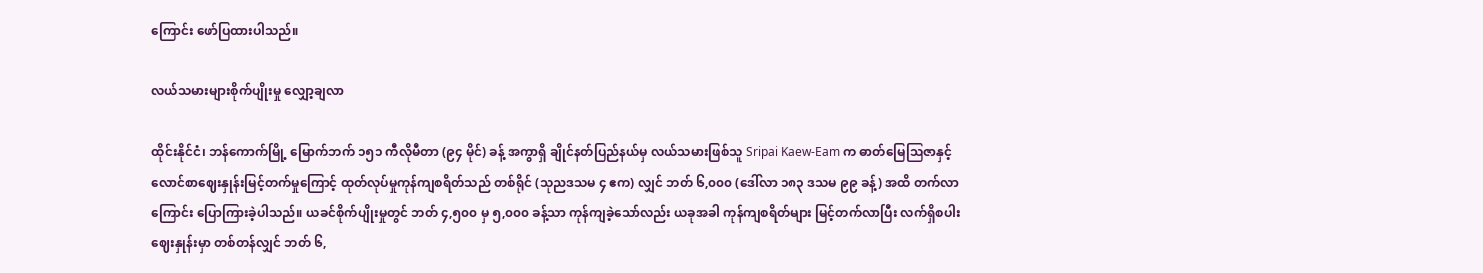ကြောင်း ‌ဖော်ပြထားပါသည်။

လယ်သမားများစိုက်ပျိုးမှု လျှော့ချလာ

ထိုင်းနိုင်ငံ၊ ဘန်ကောက်မြို့ မြောက်ဘက် ၁၅၁ ကီလိုမီတာ (၉၄ မိုင်) ခန့် အကွာရှိ ချိုင်နတ်ပြည်နယ်မှ လယ်သမားဖြစ်သူ Sripai Kaew-Eam က ဓာတ်မြေဩဇာနှင့် လောင်စာဈေးနှုန်းမြင့်တက်မှုကြောင့် ထုတ်လုပ်မှုကုန်ကျစရိတ်သည် တစ်ရိုင် (သုညဒသမ ၄ ဧက) လျှင် ဘတ် ၆,၀၀၀ (ဒေါ်လာ ၁၈၃ ဒသမ ၉၉ ခန့်) အထိ တက်လာကြောင်း ပြောကြားခဲ့ပါသည်။ ယခင်စိုက်ပျိုးမှုတွင် ဘတ် ၄,၅၀၀ မှ ၅,၀၀၀ ခန့်သာ ကုန်ကျခဲ့သော်လည်း ယခုအခါ ကုန်ကျစရိတ်များ မြင့်တက်လာပြီး လက်ရှိစပါးဈေးနှုန်းမှာ တစ်တန်လျှင် ဘတ် ၆,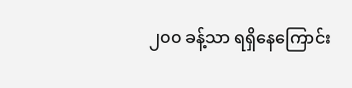၂၀၀ ခန့်သာ ရရှိနေကြောင်း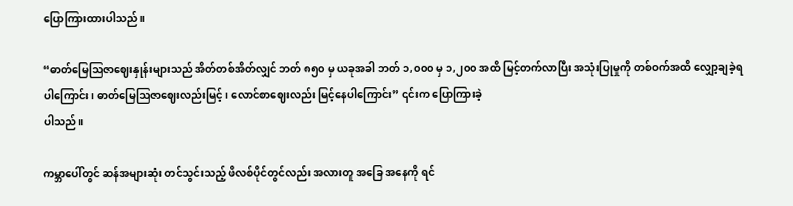ပြောကြားထားပါသည်။

“ဓာတ်မြေဩဇာဈေးနှုန်းများသည် အိတ်တစ်အိတ်လျှင် ဘတ် ၈၅၀ မှ ယခုအခါ ဘတ် ၁,၀၀၀ မှ ၁,၂၀၀ အထိ မြင့်တက်လာပြီး အသုံးပြုမှုကို တစ်ဝက်အထိ လျှော့ချခဲ့ရပါကြောင်း၊ ဓာတ်မြေဩဇာဈေးလည်းမြင့်၊ လောင်စာဈေးလည်း မြင့်နေပါကြောင်း” ၎င်းက ပြောကြားခဲ့
ပါသည်။

ကမ္ဘာပေါ်တွင် ဆန်အများဆုံး တင်သွင်းသည့် ဖိလစ်ပိုင်တွင်လည်း အလားတူ အခြေ အနေကို ရင်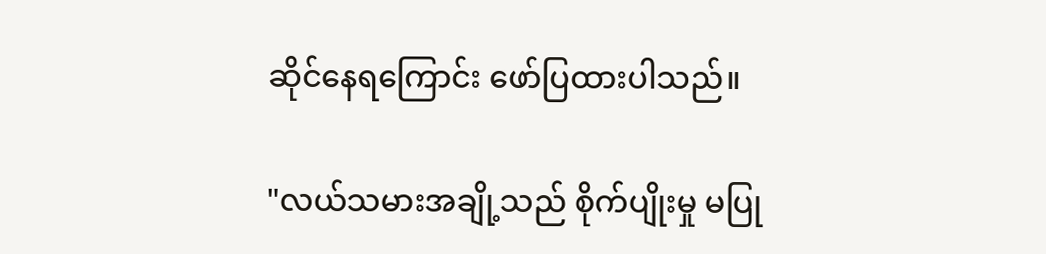ဆိုင်နေရကြောင်း ဖော်ပြထားပါသည်။

"လယ်သမားအချို့သည် စိုက်ပျိုးမှု မပြု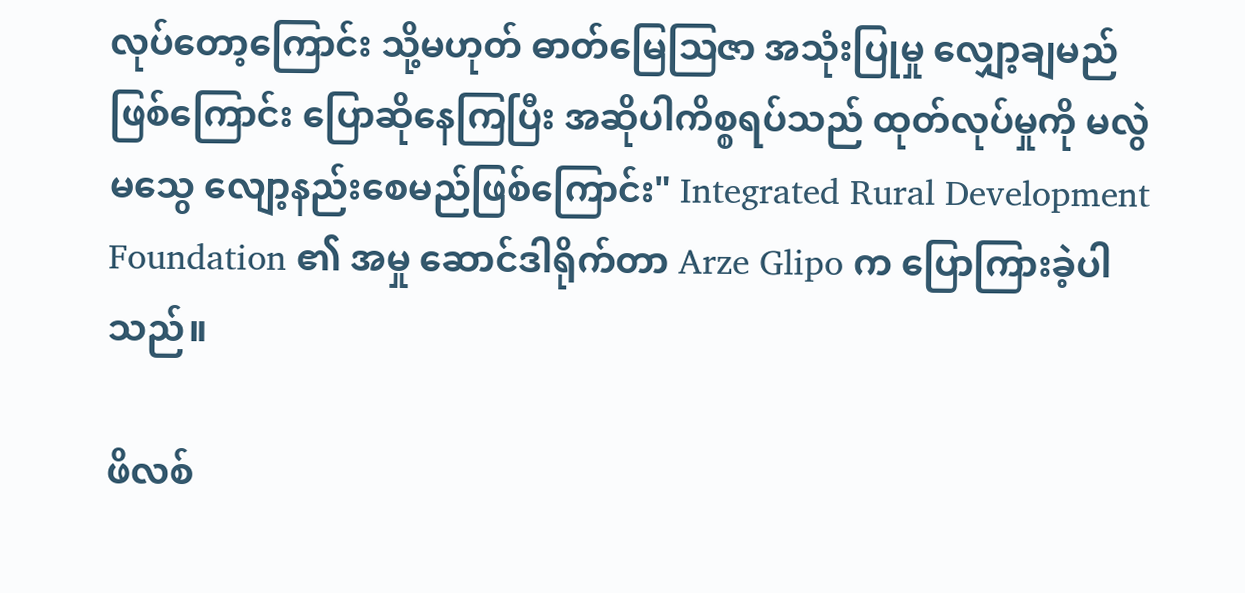လုပ်တော့ကြောင်း သို့မဟုတ် ဓာတ်မြေဩဇာ အသုံးပြုမှု လျှော့ချမည်ဖြစ်ကြောင်း ပြောဆိုနေကြပြီး အဆိုပါကိစ္စရပ်သည် ထုတ်လုပ်မှုကို မလွဲမသွေ လျော့နည်းစေမည်ဖြစ်ကြောင်း" Integrated Rural Development Foundation ၏ အမှု ဆောင်ဒါရိုက်တာ Arze Glipo က ပြောကြားခဲ့ပါသည်။

ဖိလစ်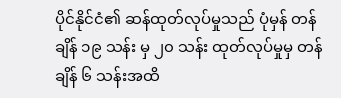ပိုင်နိုင်ငံ၏ ဆန်ထုတ်လုပ်မှုသည် ပုံမှန် တန်ချိန် ၁၉ သန်း မှ ၂၀ သန်း ထုတ်လုပ်မှုမှ တန်ချိန် ၆ သန်းအထိ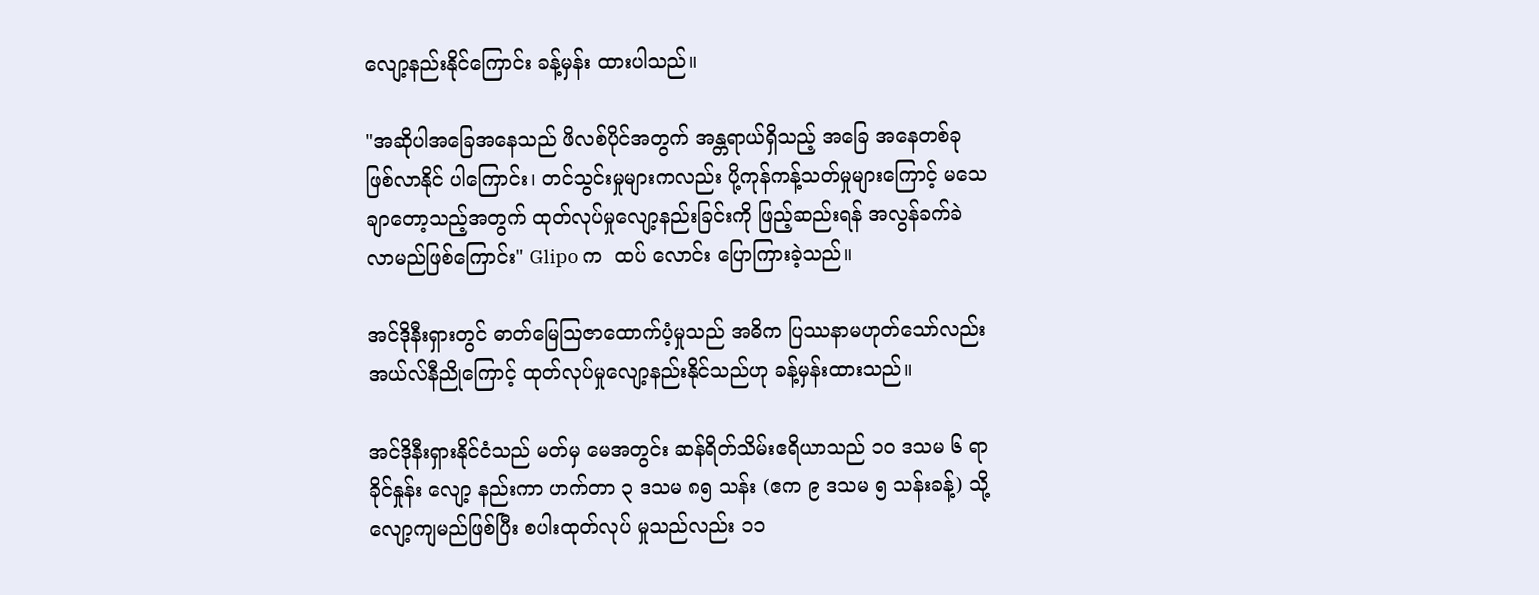လျော့နည်းနိုင်ကြောင်း ခန့်မှန်း ထားပါသည်။

"အဆိုပါအခြေအနေသည် ဖိလစ်ပိုင်အတွက် အန္တရာယ်ရှိသည့် အခြေ အနေတစ်ခု ဖြစ်လာနိုင် ပါကြောင်း၊ တင်သွင်းမှုများကလည်း ပို့ကုန်ကန့်သတ်မှုများကြောင့် မသေချာတော့သည့်အတွက် ထုတ်လုပ်မှုလျော့နည်းခြင်းကို ဖြည့်ဆည်းရန် အလွန်ခက်ခဲလာမည်ဖြစ်ကြောင်း" Glipo က  ထပ် လောင်း ပြောကြားခဲ့သည်။

အင်ဒိုနီးရှားတွင် ဓာတ်မြေဩဇာထောက်ပံ့မှုသည် အဓိက ပြဿနာမဟုတ်သော်လည်း အယ်လ်နီညိုကြောင့် ထုတ်လုပ်မှုလျော့နည်းနိုင်သည်ဟု ခန့်မှန်းထားသည်။

အင်ဒိုနီးရှားနိုင်ငံသည် မတ်မှ မေအတွင်း ဆန်ရိတ်သိမ်းဧရိယာသည် ၁၀ ဒသမ ၆ ရာခိုင်နှုန်း လျော့ နည်းကာ ဟက်တာ ၃ ဒသမ ၈၅ သန်း (ဧက ၉ ဒသမ ၅ သန်းခန့်) သို့ လျော့ကျမည်ဖြစ်ပြီး စပါးထုတ်လုပ် မှုသည်လည်း ၁၁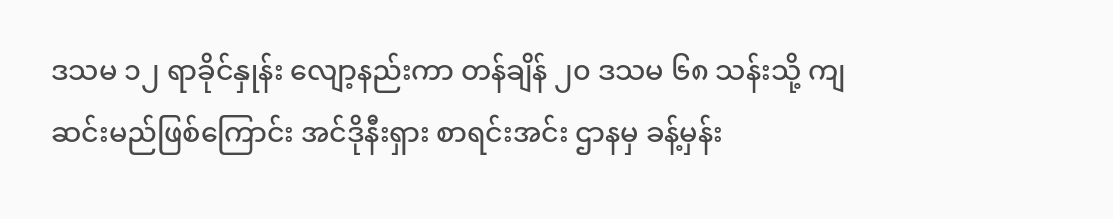ဒသမ ၁၂ ရာခိုင်နှုန်း လျော့နည်းကာ တန်ချိန် ၂၀ ဒသမ ၆၈ သန်းသို့ ကျဆင်းမည်ဖြစ်ကြောင်း အင်ဒိုနီးရှား စာရင်းအင်း ဌာနမှ ခန့်မှန်း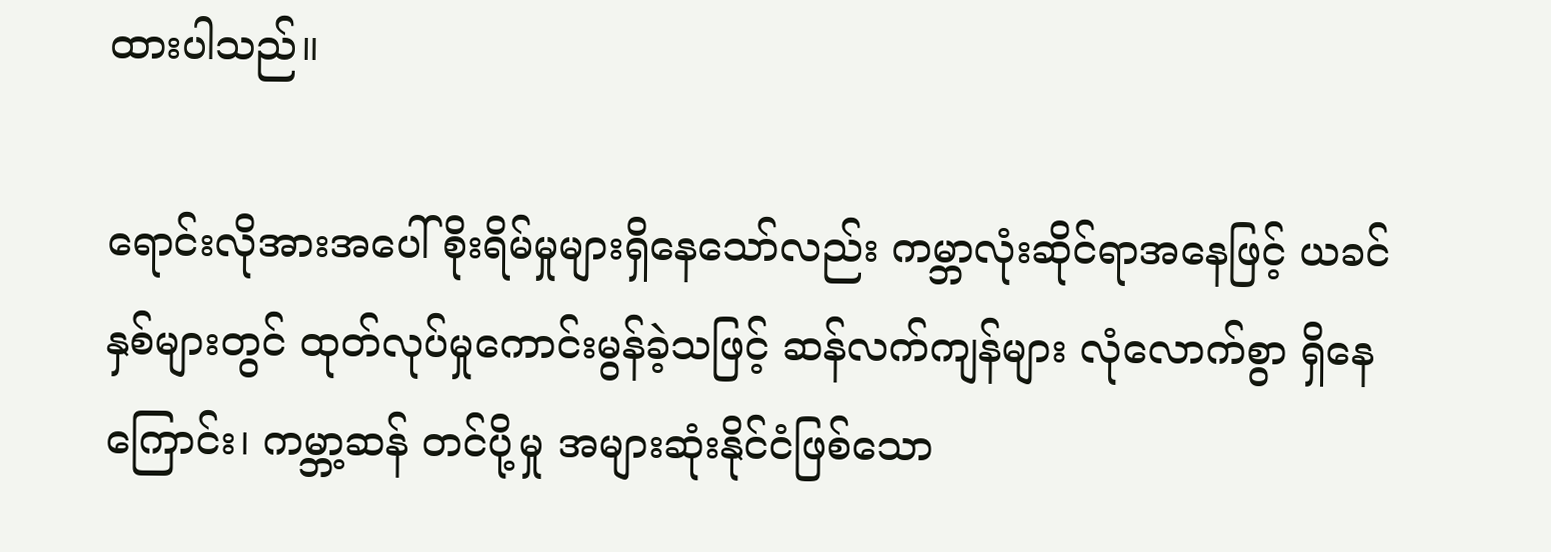ထားပါသည်။

ရောင်းလိုအားအပေါ် စိုးရိမ်မှုများရှိနေသော်လည်း ကမ္ဘာလုံးဆိုင်ရာအနေဖြင့် ယခင်နှစ်များတွင် ထုတ်လုပ်မှုကောင်းမွန်ခဲ့သဖြင့် ဆန်လက်ကျန်များ လုံလောက်စွာ ရှိနေကြောင်း၊ ကမ္ဘာ့ဆန် တင်ပို့မှု အများဆုံးနိုင်ငံဖြစ်သော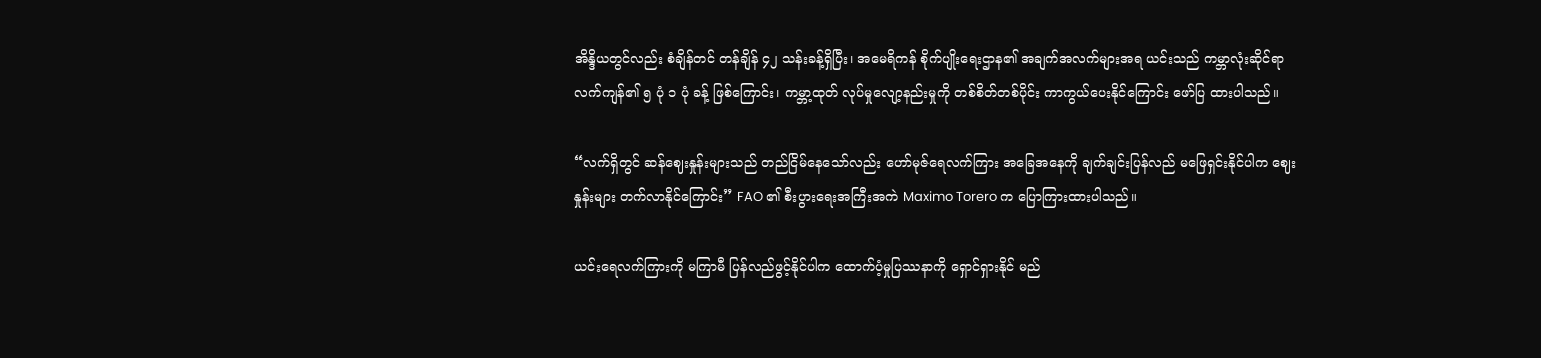အိန္ဒိယတွင်လည်း စံချိန်တင် တန်ချိန် ၄၂ သန်းခန့်ရှိပြီး၊ အမေရိကန် စိုက်ပျိုးရေးဌာန၏ အချက်အလက်များအရ ယင်းသည် ကမ္ဘာလုံးဆိုင်ရာ လက်ကျန်၏ ၅ ပုံ ၁ ပုံ ခန့် ဖြစ်ကြောင်း၊ ကမ္ဘာ့ထုတ် လုပ်မှုလျော့နည်းမှုကို တစ်စိတ်တစ်ပိုင်း ကာကွယ်ပေးနိုင်ကြောင်း ဖော်ပြ ထားပါသည်။

“လက်ရှိတွင် ဆန်ဈေးနှုန်းများသည် တည်ငြိမ်နေသော်လည်း ဟော်မုဇ်ရေလက်ကြား အခြေအနေကို ချက်ချင်းပြန်လည် မဖြေရှင်းနိုင်ပါက ဈေးနှုန်းများ တက်လာနိုင်ကြောင်း” FAO ၏ စီးပွားရေးအကြီးအကဲ Maximo Torero က ပြောကြားထားပါသည်။

ယင်းရေလက်ကြားကို မကြာမီ ပြန်လည်ဖွင့်နိုင်ပါက ထောက်ပံ့မှုပြဿနာကို ရှောင်ရှားနိုင် မည်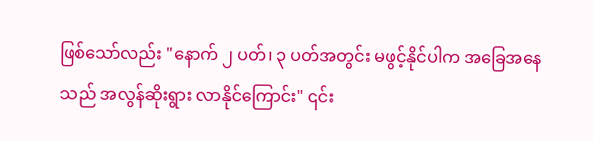ဖြစ်သော်လည်း "နောက် ၂ ပတ်၊ ၃ ပတ်အတွင်း မဖွင့်နိုင်ပါက အခြေအနေသည် အလွန်ဆိုးရွား လာနိုင်ကြောင်း" ၎င်း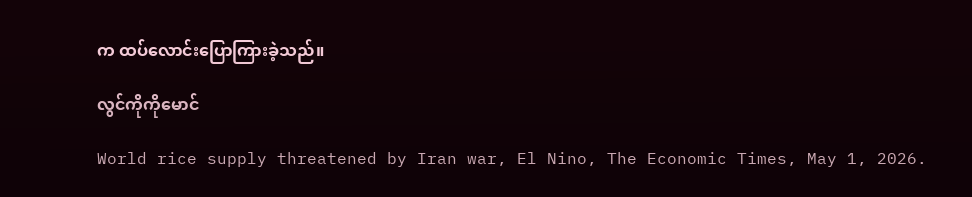က ထပ်လောင်းပြောကြားခဲ့သည်။

လွင်ကိုကိုမောင်

World rice supply threatened by Iran war, El Nino, The Economic Times, May 1, 2026.